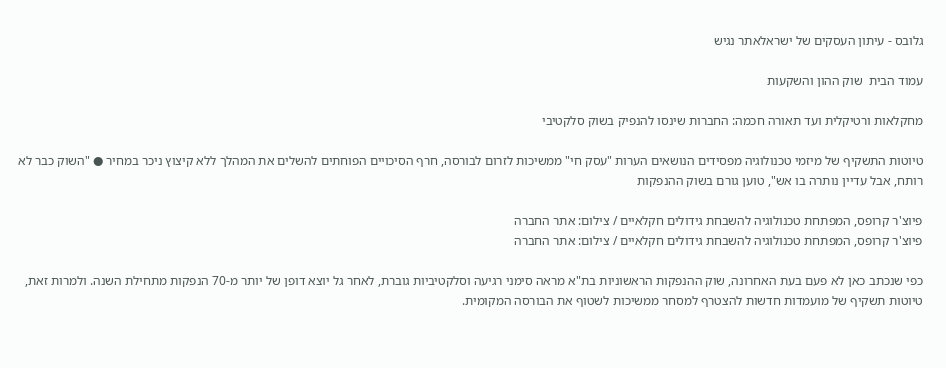גלובס - עיתון העסקים של ישראלאתר נגיש

עמוד הבית  שוק ההון והשקעות

מחקלאות ורטיקלית ועד תאורה חכמה: החברות שינסו להנפיק בשוק סלקטיבי

טיוטות התשקיף של מיזמי טכנולוגיה מפסידים הנושאים הערות "עסק חי" ממשיכות לזרום לבורסה, חרף הסיכויים הפוחתים להשלים את המהלך ללא קיצוץ ניכר במחיר ● "השוק כבר לא רותח, אבל עדיין נותרה בו אש", טוען גורם בשוק ההנפקות

פיוצ'ר קרופס, המפתחת טכנולוגיה להשבחת גידולים חקלאיים / צילום: אתר החברה
פיוצ'ר קרופס, המפתחת טכנולוגיה להשבחת גידולים חקלאיים / צילום: אתר החברה

כפי שנכתב כאן לא פעם בעת האחרונה, שוק ההנפקות הראשוניות בת"א מראה סימני רגיעה וסלקטיביות גוברת, לאחר גל יוצא דופן של יותר מ-70 הנפקות מתחילת השנה. ולמרות זאת, טיוטות תשקיף של מועמדות חדשות להצטרף למסחר ממשיכות לשטוף את הבורסה המקומית.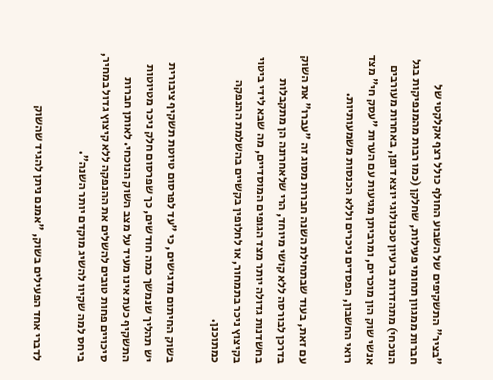"בציר" התשקיפים של השבוע החולף כולל רצף אקלקטי של חברות ממגוון תחומי פעילות, שחלקן (כמו רבות מהמנפיקות בגל הנוכחי) מתהדרות ברעיון טכנולוגי יוצא דופן, באחרות מעורבים אנשי שוק הון מוכרים, ומרביתן מגיעות עם הערות "עסק חי" מצד רואי החשבון, הפסדים ניכרים וללא הכנסות משמעותיות.

עם זאת, בעוד שבתחילת השנה חברות מסוג זה "עברו" את השוק בדרכן לבורסה ללא קושי מיוחד, הרי שלאחרונה הן מתקבלות בחשדנות גדולה יותר מצד הגופים המוסדיים, מה שבא לידי ביטוי בקיצוץ ניכר בתמחור, או לחלופין בקשיים בהשלמת ההנפקה כמתוכנן.

בשוק החיתום מדגישים, כי "עד לפרסום טיוטת תשקיף ציבורית יש תהליך שנמשך כמה חודשים, כך שפרסום חלק ניכר מטיוטות התשקיף כעת אינו מעיד על מצב השוק הנוכחי. לאותן חברות סיכויים פחות טובים להשלים את ההנפקה ללא קיצוץ גדול במחיר, ביחס למה שקיוו להשיג מוקדם יותר השנה".

לדברי אחד הפעילים בשוק, "אמנם ניתן להגיד שהשוק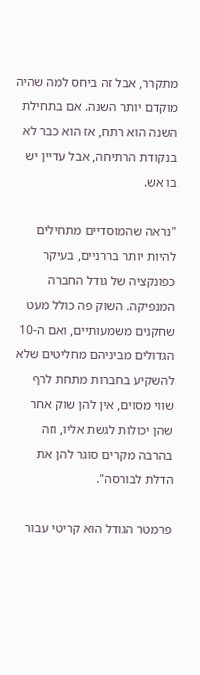מתקרר, אבל זה ביחס למה שהיה מוקדם יותר השנה. אם בתחילת השנה הוא רתח, אז הוא כבר לא בנקודת הרתיחה, אבל עדיין יש בו אש.

"נראה שהמוסדיים מתחילים להיות יותר בררניים, בעיקר כפונקציה של גודל החברה המנפיקה. השוק פה כולל מעט שחקנים משמעותיים, ואם ה-10 הגדולים מביניהם מחליטים שלא להשקיע בחברות מתחת לרף שווי מסוים, אין להן שוק אחר שהן יכולות לגשת אליו, וזה בהרבה מקרים סוגר להן את הדלת לבורסה".

פרמטר הגודל הוא קריטי עבור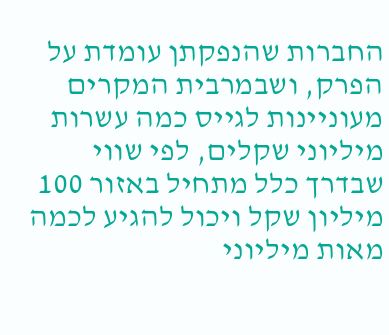החברות שהנפקתן עומדת על הפרק, ושבמרבית המקרים מעוניינות לגייס כמה עשרות מיליוני שקלים, לפי שווי שבדרך כלל מתחיל באזור 100 מיליון שקל ויכול להגיע לכמה מאות מיליוני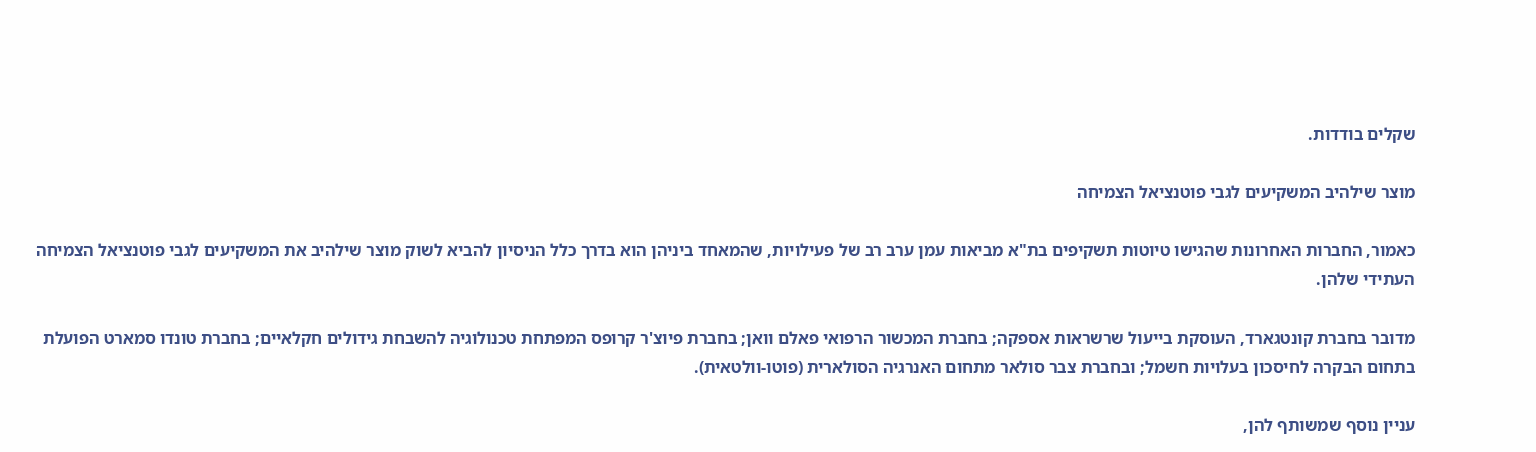שקלים בודדות.

מוצר שילהיב המשקיעים לגבי פוטנציאל הצמיחה

כאמור, החברות האחרונות שהגישו טיוטות תשקיפים בת"א מביאות עמן ערב רב של פעילויות, שהמאחד ביניהן הוא בדרך כלל הניסיון להביא לשוק מוצר שילהיב את המשקיעים לגבי פוטנציאל הצמיחה העתידי שלהן.

מדובר בחברת קונטגארד, העוסקת בייעול שרשראות אספקה; בחברת המכשור הרפואי פאלם וואן; בחברת פיוצ'ר קרופס המפתחת טכנולוגיה להשבחת גידולים חקלאיים; בחברת טונדו סמארט הפועלת בתחום הבקרה לחיסכון בעלויות חשמל; ובחברת צבר סולאר מתחום האנרגיה הסולארית (פוטו-וולטאית).

עניין נוסף שמשותף להן,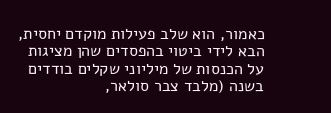כאמור, הוא שלב פעילות מוקדם יחסית, הבא לידי ביטוי בהפסדים שהן מציגות על הכנסות של מיליוני שקלים בודדים בשנה (מלבד צבר סולאר,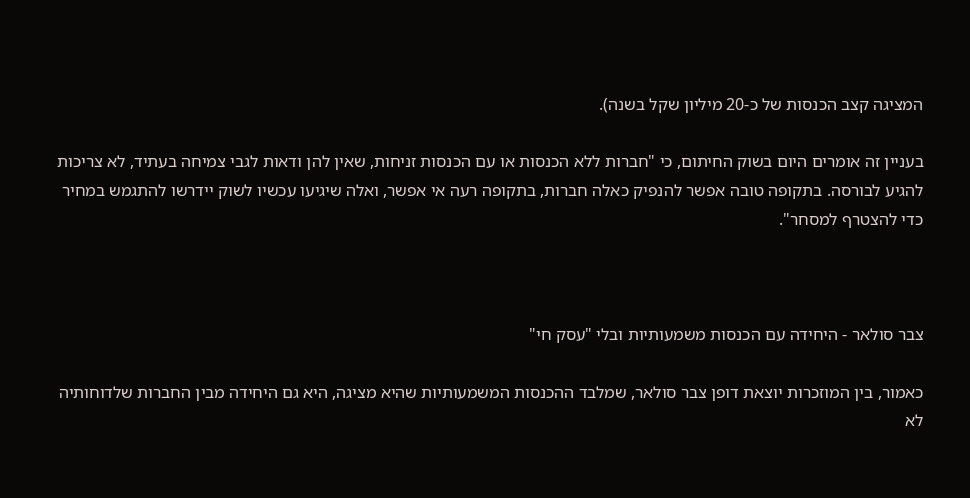המציגה קצב הכנסות של כ-20 מיליון שקל בשנה).

בעניין זה אומרים היום בשוק החיתום, כי "חברות ללא הכנסות או עם הכנסות זניחות, שאין להן ודאות לגבי צמיחה בעתיד, לא צריכות להגיע לבורסה. בתקופה טובה אפשר להנפיק כאלה חברות, בתקופה רעה אי אפשר, ואלה שיגיעו עכשיו לשוק יידרשו להתגמש במחיר כדי להצטרף למסחר".



צבר סולאר - היחידה עם הכנסות משמעותיות ובלי "עסק חי"

כאמור, בין המוזכרות יוצאת דופן צבר סולאר, שמלבד ההכנסות המשמעותיות שהיא מציגה, היא גם היחידה מבין החברות שלדוחותיה לא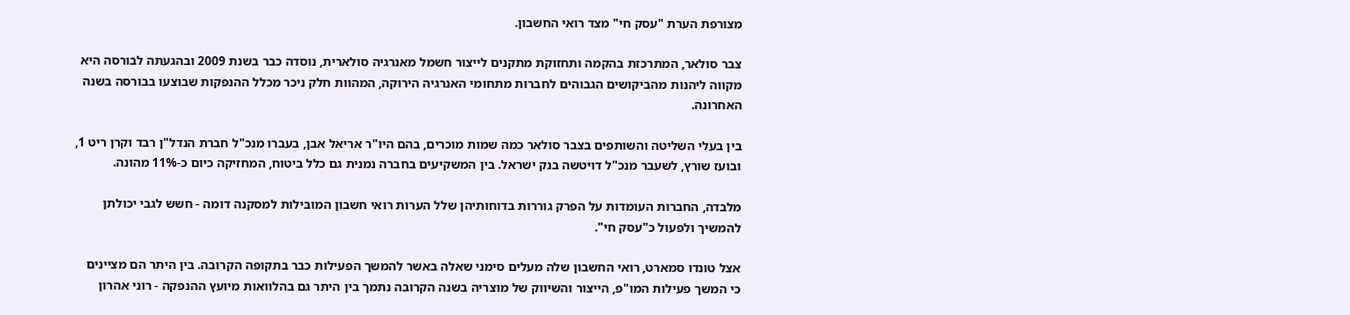מצורפת הערת "עסק חי" מצד רואי החשבון.

צבר סולאר, המתרכזת בהקמה ותחזוקת מתקנים לייצור חשמל מאנרגיה סולארית, נוסדה כבר בשנת 2009 ובהגעתה לבורסה היא מקווה ליהנות מהביקושים הגבוהים לחברות מתחומי האנרגיה הירוקה, המהוות חלק ניכר מכלל ההנפקות שבוצעו בבורסה בשנה האחרונה.

בין בעלי השליטה והשותפים בצבר סולאר כמה שמות מוכרים, בהם היו"ר אריאל אבן, בעברו מנכ"ל חברת הנדל"ן רבד וקרן ריט 1, ובועז שורץ, לשעבר מנכ"ל דויטשה בנק ישראל. בין המשקיעים בחברה נמנית גם כלל ביטוח, המחזיקה כיום כ-11% מהונה.

מלבדה, החברות העומדות על הפרק גוררות בדוחותיהן שלל הערות רואי חשבון המובילות למסקנה דומה - חשש לגבי יכולתן להמשיך ולפעול כ"עסק חי".

אצל טונדו סמארט, רואי החשבון שלה מעלים סימני שאלה באשר להמשך הפעילות כבר בתקופה הקרובה. בין היתר הם מציינים כי המשך פעילות המו"פ, הייצור והשיווק של מוצריה בשנה הקרובה נתמך בין היתר גם בהלוואות מיועץ ההנפקה - רוני אהרון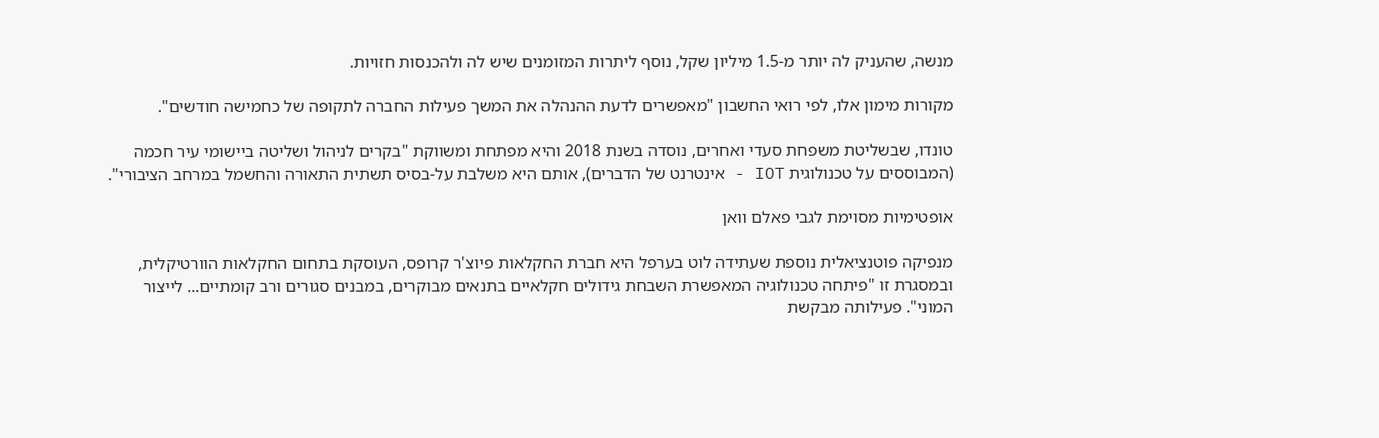מנשה, שהעניק לה יותר מ-1.5 מיליון שקל, נוסף ליתרות המזומנים שיש לה ולהכנסות חזויות.

מקורות מימון אלו, לפי רואי החשבון "מאפשרים לדעת ההנהלה את המשך פעילות החברה לתקופה של כחמישה חודשים".

טונדו, שבשליטת משפחת סעדי ואחרים, נוסדה בשנת 2018 והיא מפתחת ומשווקת "בקרים לניהול ושליטה ביישומי עיר חכמה (המבוססים על טכנולוגית IOT - אינטרנט של הדברים), אותם היא משלבת על-בסיס תשתית התאורה והחשמל במרחב הציבורי".

אופטימיות מסוימת לגבי פאלם וואן

מנפיקה פוטנציאלית נוספת שעתידה לוט בערפל היא חברת החקלאות פיוצ'ר קרופס, העוסקת בתחום החקלאות הוורטיקלית, ובמסגרת זו "פיתחה טכנולוגיה המאפשרת השבחת גידולים חקלאיים בתנאים מבוקרים, במבנים סגורים ורב קומתיים... לייצור המוני". פעילותה מבקשת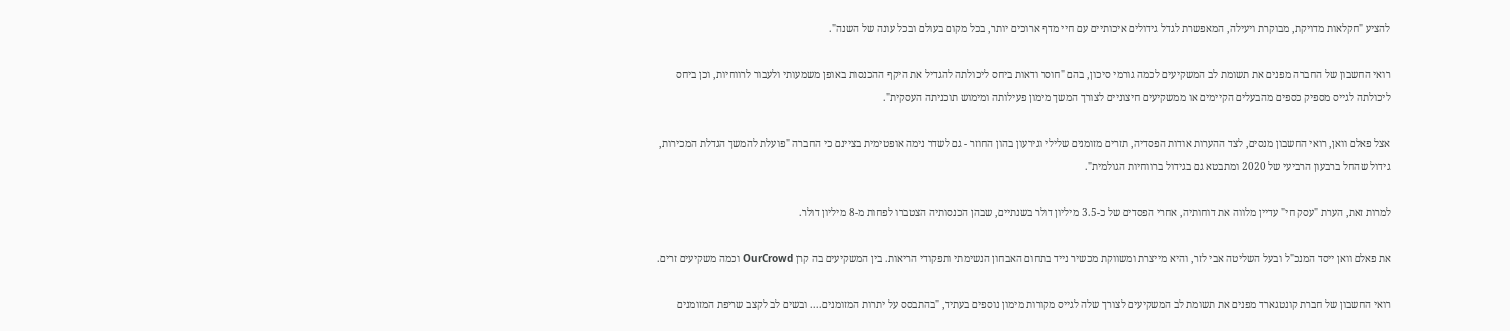להציע "חקלאות מדויקת, מבוקרת ויעילה, המאפשרת לגדל גידולים איכותיים עם חיי מדף ארוכים יותר, בכל מקום בעולם ובכל עונה של השנה".

רואי החשבון של החברה מפנים את תשומת לב המשקיעים לכמה גורמי סיכון, בהם "חוסר ודאות ביחס ליכולתה להגדיל את היקף ההכנסות באופן משמעותי ולעבור לרווחיות, וכן ביחס ליכולתה לגייס מספיק כספים מהבעלים הקיימים או ממשקיעים חיצוניים לצורך המשך מימון פעילותה ומימוש תוכניתה העסקית".

אצל פאלם וואן, רואי החשבון מנסים, לצד ההערות אודות הפסדיה, תזרים מזומנים שלילי וגירעון בהון החוזר - גם לשדר נימה אופטימית בציינם כי החברה "פועלת להמשך הגדלת המכירות, גידול שהחל ברבעון הרביעי של 2020 ומתבטא גם בגידול ברווחיות הגולמית".

למרות זאת, הערת "עסק חי" עדיין מלווה את דוחותיה, אחרי הפסדים של כ-3.5 מיליון דולר בשנתיים, שבהן הכנסותיה הצטברו לפחות מ-8 מיליון דולר.

את פאלם וואן ייסד המנכ"ל ובעל השליטה אבי לזר, והיא מייצרת ומשווקת מכשיר נייד בתחום האבחון הנשימתי ותפקודי הריאות. בין המשקיעים בה קרן OurCrowd וכמה משקיעים זרים.

רואי החשבון של חברת קונטגארד מפנים את תשומת לב המשקיעים לצורך שלה לגייס מקורות מימון נוספים בעתיד, "בהתבסס על יתרות המזומנים.... ובשים לב לקצב שריפת המזומנים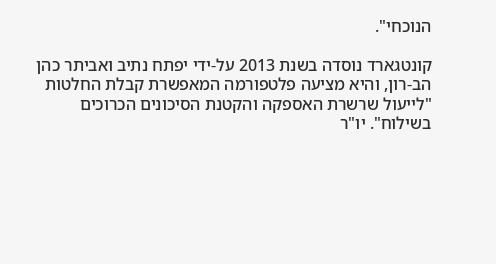הנוכחי".

קונטגארד נוסדה בשנת 2013 על-ידי יפתח נתיב ואביתר כהן הב-רון, והיא מציעה פלטפורמה המאפשרת קבלת החלטות "לייעול שרשרת האספקה והקטנת הסיכונים הכרוכים בשילוח". יו"ר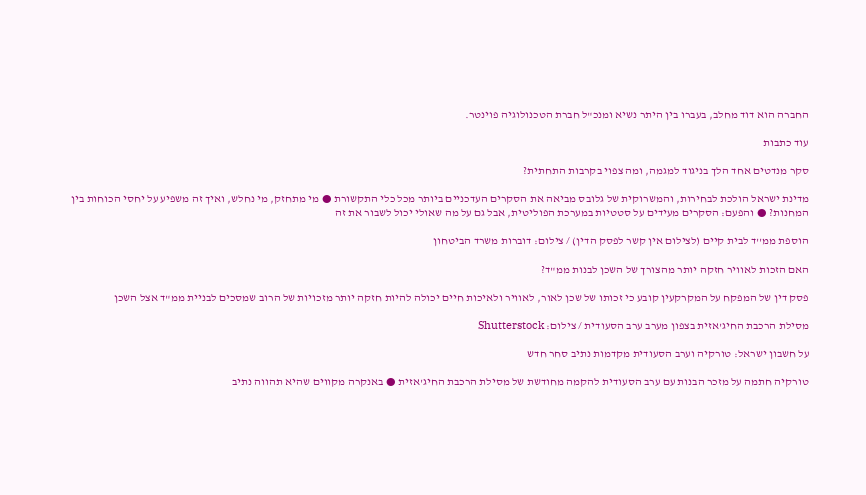החברה הוא דוד מחלב, בעברו בין היתר נשיא ומנכ"ל חברת הטכנולוגיה פוינטר.

עוד כתבות

סקר מנדטים אחד הלך בניגוד למגמה, ומה צפוי בקרבות התחתית?

מדינת ישראל הולכת לבחירות, והמשרוקית של גלובס מביאה את הסקרים העדכניים ביותר מכל כלי התקשורת ● מי מתחזק, מי נחלש, ואיך זה משפיע על יחסי הכוחות בין המחנות? ● והפעם: הסקרים מעידים על סטטיות במערכת הפוליטית, אבל גם על מה שאולי יכול לשבור את זה

הוספת ממ''ד לבית קיים (לצילום אין קשר לפסק הדין) / צילום: דוברות משרד הביטחון

האם הזכות לאוויר חזקה יותר מהצורך של השכן לבנות ממ"ד?

פסק דין של המפקח על המקרקעין קובע כי זכותו של שכן לאור, לאוויר ולאיכות חיים יכולה להיות חזקה יותר מזכויות של הרוב שמסכים לבניית ממ"ד אצל השכן

מסילת הרכבת החיג'אזית בצפון מערב ערב הסעודית / צילום: Shutterstock

על חשבון ישראל: טורקיה וערב הסעודית מקדמות נתיב סחר חדש

טורקיה חתמה על מזכר הבנות עם ערב הסעודית להקמה מחודשת של מסילת הרכבת החיג'אזית ● באנקרה מקווים שהיא תהווה נתיב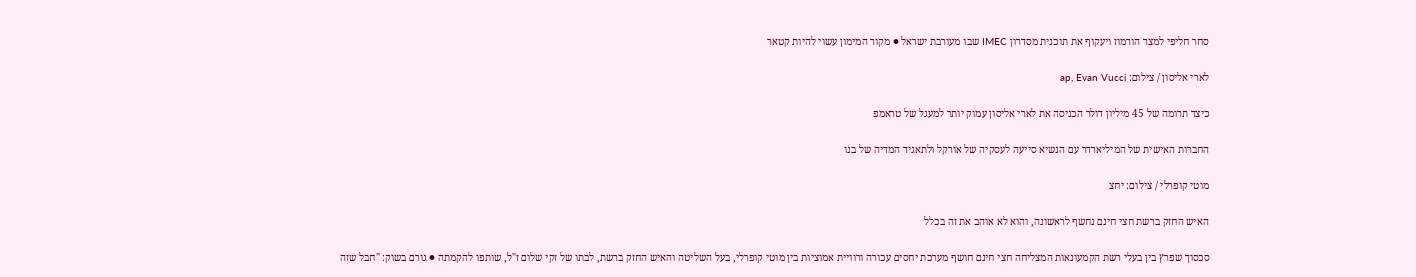סחר חליפי למצר הורמוז ויעקוף את תוכנית מסדרון IMEC שבו מעורבת ישראל ● מקור המימון עשוי להיות קטאר

לארי אליסון / צילום: ap, Evan Vucci

כיצד תרומה של 45 מיליון דולר הכניסה את לארי אליסון עמוק יותר למעגל של טראמפ

החברות האישית של המיליארדר עם הנשיא סייעה לעסקיה של אורקל ולתאגיד המדיה של בנו

מוטי קופרלי / צילום: יחצ

האיש החזק ברשת חצי חינם נחשף לראשונה, והוא לא אוהב את זה בכלל

סכסוך שפרץ בין בעלי רשת הקמעונאות המצליחה חצי חינם חושף מערכת יחסים עכורה ורוויית אמוציות בין מוטי קופרלי, בעל השליטה והאיש החזק ברשת, לבתו של זקי שלום ז"ל, שותפו להקמתה ● גורם בשוק: "חבל שזה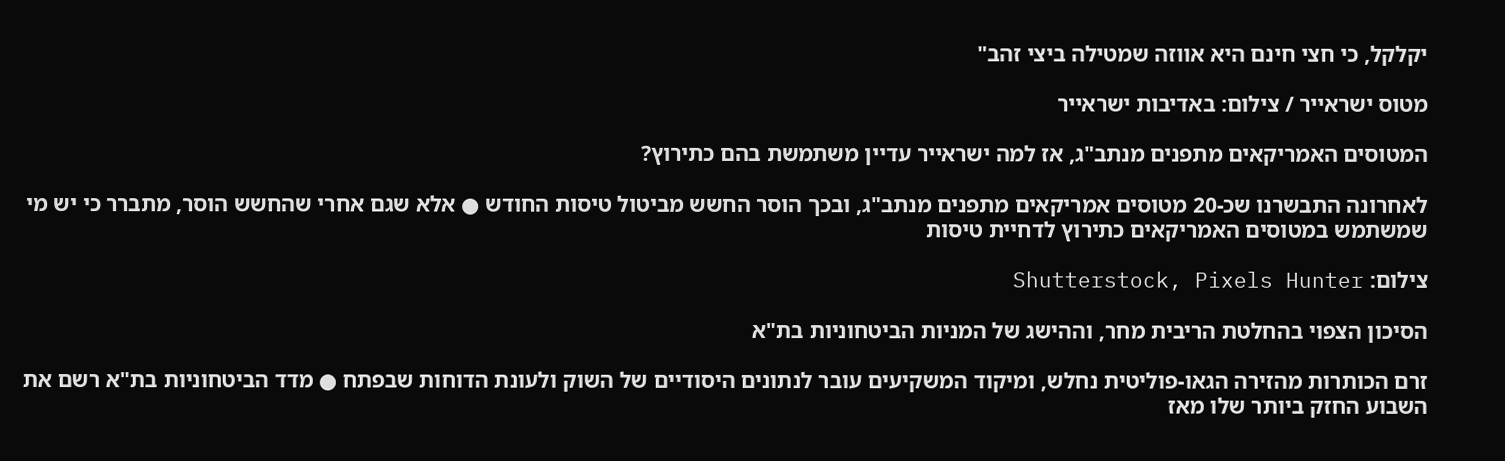יקלקל, כי חצי חינם היא אווזה שמטילה ביצי זהב"

מטוס ישראייר / צילום: באדיבות ישראייר

המטוסים האמריקאים מתפנים מנתב"ג, אז למה ישראייר עדיין משתמשת בהם כתירוץ?

לאחרונה התבשרנו שכ-20 מטוסים אמריקאים מתפנים מנתב"ג, ובכך הוסר החשש מביטול טיסות החודש ● אלא שגם אחרי שהחשש הוסר, מתברר כי יש מי שמשתמש במטוסים האמריקאים כתירוץ לדחיית טיסות

צילום: Shutterstock, Pixels Hunter

הסיכון הצפוי בהחלטת הריבית מחר, וההישג של המניות הביטחוניות בת"א

זרם הכותרות מהזירה הגאו-פוליטית נחלש, ומיקוד המשקיעים עובר לנתונים היסודיים של השוק ולעונת הדוחות שבפתח ● מדד הביטחוניות בת"א רשם את השבוע החזק ביותר שלו מאז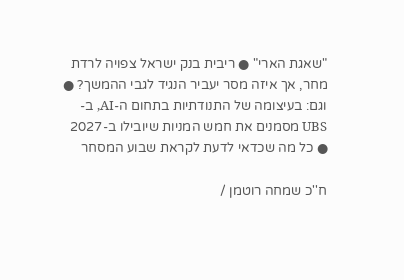"שאגת הארי" ● ריבית בנק ישראל צפויה לרדת מחר, אך איזה מסר יעביר הנגיד לגבי ההמשך? ● וגם: בעיצומה של התנודתיות בתחום ה-AI, ב-UBS מסמנים את חמש המניות שיובילו ב-2027 ● כל מה שכדאי לדעת לקראת שבוע המסחר

ח''כ שמחה רוטמן /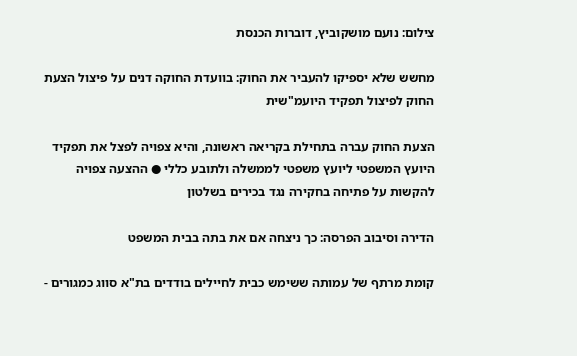צילום: נועם מושקוביץ, דוברות הכנסת

מחשש שלא יספיקו להעביר את החוק: בוועדת החוקה דנים על פיצול הצעת החוק לפיצול תפקיד היועמ"שית

הצעת החוק עברה בתחילת בקריאה ראשונה, והיא צפויה לפצל את תפקיד היועץ המשפטי ליועץ משפטי לממשלה ולתובע כללי ● ההצעה צפויה להקשות על פתיחה בחקירה נגד בכירים בשלטון

הדירה וסיבוב הפרסה: כך ניצחה אם את בתה בבית המשפט

קומת מרתף של עמותה ששימש כבית לחיילים בודדים בת"א סווג כמגורים -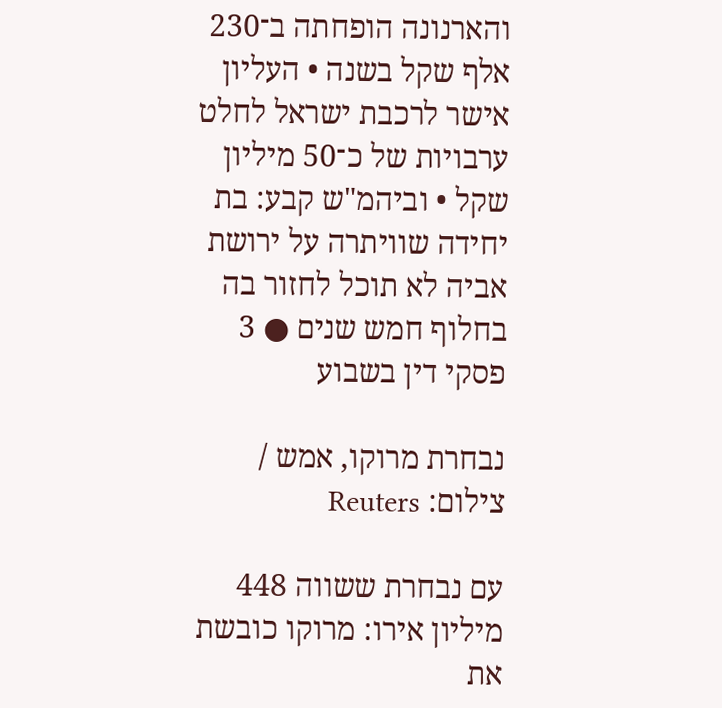והארנונה הופחתה ב־230 אלף שקל בשנה • העליון אישר לרכבת ישראל לחלט ערבויות של כ־50 מיליון שקל • וביהמ"ש קבע: בת יחידה שוויתרה על ירושת אביה לא תוכל לחזור בה בחלוף חמש שנים ● 3 פסקי דין בשבוע

נבחרת מרוקו, אמש / צילום: Reuters

עם נבחרת ששווה 448 מיליון אירו: מרוקו כובשת את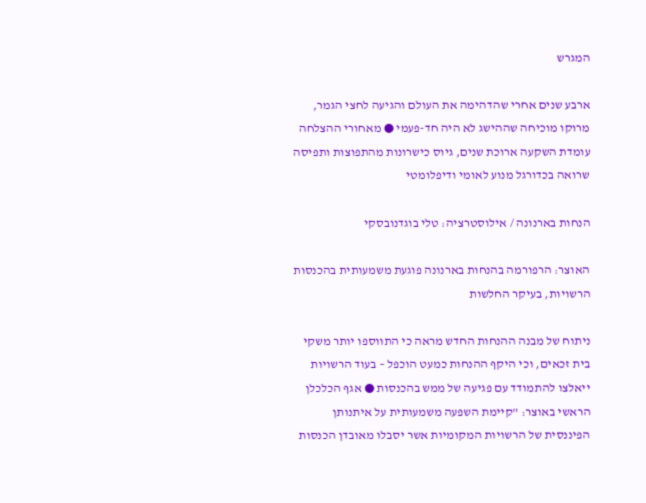המגרש

ארבע שנים אחרי שהדהימה את העולם והגיעה לחצי הגמר, מרוקו מוכיחה שההישג לא היה חד-פעמי ● מאחורי ההצלחה עומדת השקעה ארוכת שנים, גיוס כישרונות מהתפוצות ותפיסה שרואה בכדורגל מנוע לאומי ודיפלומטי

הנחות בארנונה / אילוסטרציה: טלי בוגדנובסקי

האוצר: הרפורמה בהנחות בארנונה פוגעת משמעותית בהכנסות הרשויות, בעיקר החלשות

ניתוח של מבנה ההנחות החדש מראה כי התווספו יותר משקי בית זכאים, וכי היקף ההנחות כמעט הוכפל – בעוד הרשויות ייאלצו להתמודד עם פגיעה של ממש בהכנסות ● אגף הכלכלן הראשי באוצר: "קיימת השפעה משמעותית על איתנותן הפיננסית של הרשויות המקומיות אשר יסבלו מאובדן הכנסות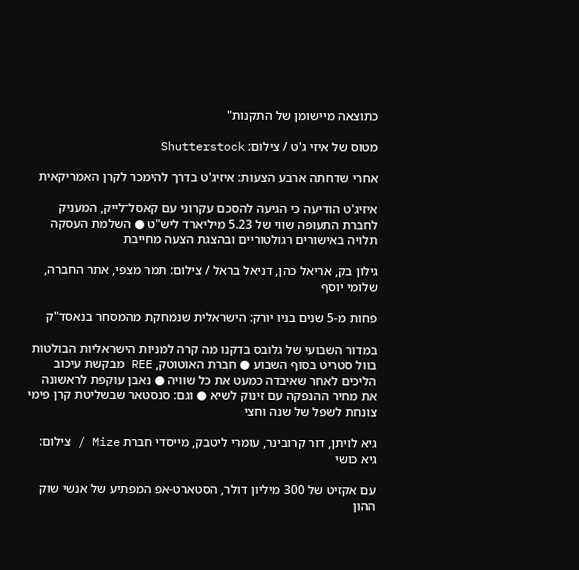כתוצאה מיישומן של התקנות"

מטוס של איזי ג'ט / צילום: Shutterstock

אחרי שדחתה ארבע הצעות: איזיג'ט בדרך להימכר לקרן האמריקאית

איזיג'ט הודיעה כי הגיעה להסכם עקרוני עם קאסל־לייק, המעניק לחברת התעופה שווי של 5.23 מיליארד ליש"ט ● השלמת העסקה תלויה באישורים רגולטוריים ובהצגת הצעה מחייבת

גילון בק, אריאל כהן, דניאל בראל / צילום: תמר מצפי, אתר החברה, שלומי יוסף

פחות מ-5 שנים בניו יורק: הישראלית שנמחקת מהמסחר בנאסד"ק

במדור השבועי של גלובס בדקנו מה קרה למניות הישראליות הבולטות בוול סטריט בסוף השבוע ● חברת האוטוטק, REE מבקשת עיכוב הליכים לאחר שאיבדה כמעט את כל שוויה ● נאבן עוקפת לראשונה את מחיר ההנפקה עם זינוק לשיא ● וגם: סנסטאר שבשליטת קרן פימי צונחת לשפל של שנה וחצי

גיא לויתן, דור קרובינר, עומרי ליטבק, מייסדי חברת Mize / צילום: גיא כושי

עם אקזיט של 300 מיליון דולר, הסטארט-אפ המפתיע של אנשי שוק ההון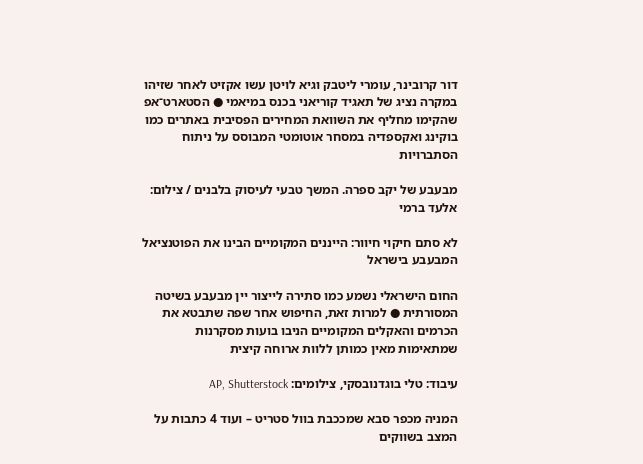דור קרובינר, עומרי ליטבק וגיא לויטן עשו אקזיט לאחר שזיהו במקרה נציג של תאגיד קוריאני בכנס במיאמי ● הסטארט־אפ שהקימו מחליף את השוואת המחירים הפסיבית באתרים כמו בוקינג ואקספדיה במסחר אוטומטי המבוסס על ניתוח הסתברויות

מבעבע של יקב ספרה. המשך טבעי לעיסוק בלבנים / צילום: אלעד ברמי

לא סתם חיקוי חיוור: הייננים המקומיים הבינו את הפוטנציאל המבעבע בישראל

החום הישראלי נשמע כמו סתירה לייצור יין מבעבע בשיטה המסורתית ● למרות זאת, החיפוש אחר שפה שתבטא את הכרמים והאקלים המקומיים הניבו בועות מסקרנות שמתאימות מאין כמותן ללוות ארוחה קיצית

עיבוד: טלי בוגדנובסקי, צילומים: AP, Shutterstock

המניה מכפר סבא שמככבת בוול סטריט – ועוד 4 כתבות על המצב בשווקים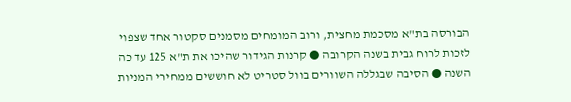הבורסה בת"א מסכמת מחצית, ורוב המומחים מסמנים סקטור אחד שצפוי לזכות לרוח גבית בשנה הקרובה ● קרנות הגידור שהיכו את ת"א 125 עד כה השנה ● הסיבה שבגללה השוורים בוול סטריט לא חוששים ממחירי המניות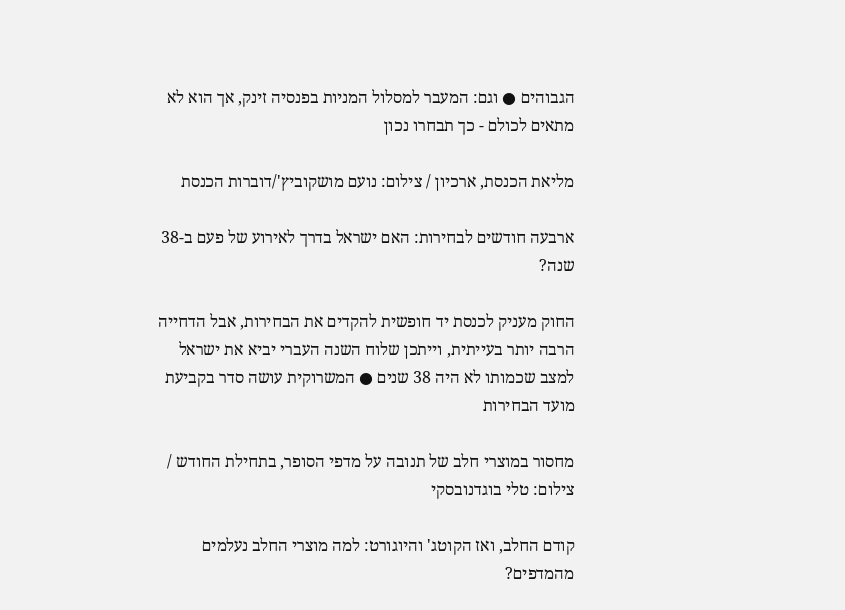הגבוהים ● וגם: המעבר למסלול המניות בפנסיה זינק, אך הוא לא מתאים לכולם - כך תבחרו נכון

מליאת הכנסת, ארכיון / צילום: נועם מושקוביץ'/דוברות הכנסת

ארבעה חודשים לבחירות: האם ישראל בדרך לאירוע של פעם ב-38 שנה?

החוק מעניק לכנסת יד חופשית להקדים את הבחירות, אבל הדחייה הרבה יותר בעייתית, וייתכן שלוח השנה העברי יביא את ישראל למצב שכמותו לא היה 38 שנים ● המשרוקית עושה סדר בקביעת מועד הבחירות

מחסור במוצרי חלב של תנובה על מדפי הסופר, בתחילת החודש / צילום: טלי בוגדנובסקי

קודם החלב, ואז הקוטג' והיוגורט: למה מוצרי החלב נעלמים מהמדפים?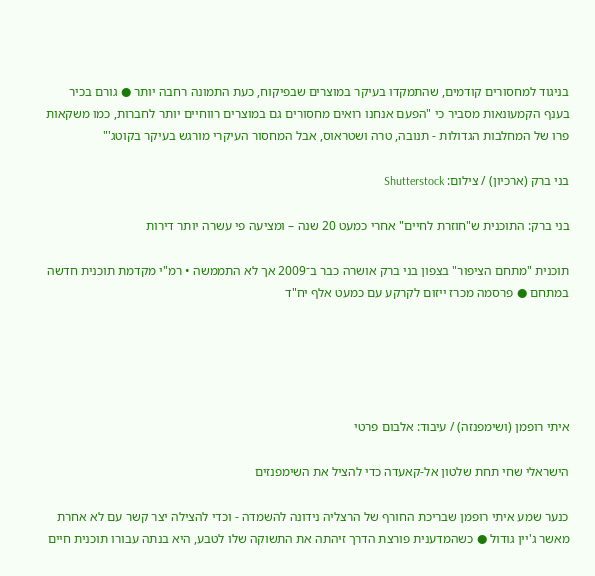בניגוד למחסורים קודמים, שהתמקדו בעיקר במוצרים שבפיקוח, כעת התמונה רחבה יותר ● גורם בכיר בענף הקמעונאות מסביר כי "הפעם אנחנו רואים מחסורים גם במוצרים רווחיים יותר לחברות, כמו משקאות פרו של המחלבות הגדולות - תנובה, טרה ושטראוס, אבל המחסור העיקרי מורגש בעיקר בקוטג'"

בני ברק (ארכיון) / צילום: Shutterstock

בני ברק: התוכנית ש"חוזרת לחיים" אחרי כמעט 20 שנה – ומציעה פי עשרה יותר דירות

תוכנית "מתחם הציפור" בצפון בני ברק אושרה כבר ב־2009 אך לא התממשה • רמ"י מקדמת תוכנית חדשה במתחם ● פרסמה מכרז ייזום לקרקע עם כמעט אלף יח"ד





איתי רופמן (ושימפנזה) / עיבוד: אלבום פרטי

הישראלי שחי תחת שלטון אל-קאעדה כדי להציל את השימפנזים

כנער שמע איתי רופמן שבריכת החורף של הרצליה נידונה להשמדה - וכדי להצילה יצר קשר עם לא אחרת מאשר ג'יין גודול ● כשהמדענית פורצת הדרך זיהתה את התשוקה שלו לטבע, היא בנתה עבורו תוכנית חיים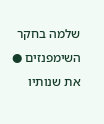שלמה בחקר השימפנזים ● את שנותיו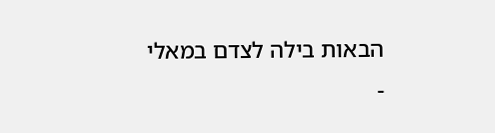הבאות בילה לצדם במאלי -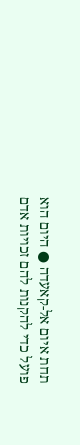תחת איום אל-קאעדה ● היום הוא פועל כדי להקנות להם זכויות אדם